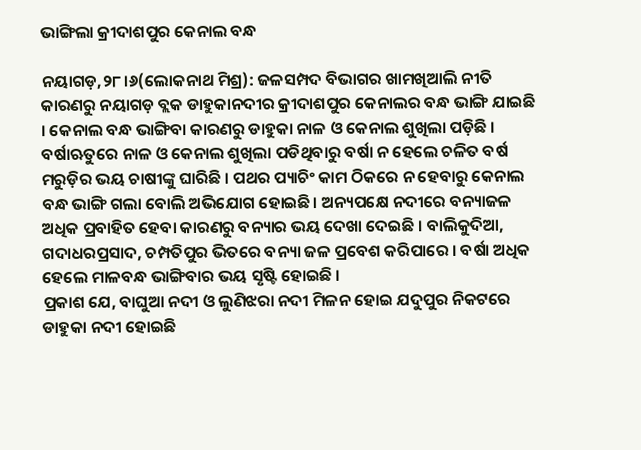ଭାଙ୍ଗିଲା କ୍ରୀଦାଶପୁର କେନାଲ ବନ୍ଧ

ନୟାଗଡ଼,୨୮।୬(ଲୋକନାଥ ମିଶ୍ର): ଜଳସମ୍ପଦ ବିଭାଗର ଖାମଖିଆଲି ନୀତି କାରଣରୁ ନୟାଗଡ଼ ବ୍ଲକ ଡାହୁକାନଦୀର କ୍ରୀଦାଶପୁର କେନାଲର ବନ୍ଧ ଭାଙ୍ଗି ଯାଇଛି । କେନାଲ ବନ୍ଧ ଭାଙ୍ଗିବା କାରଣରୁ ଡାହୁକା ନାଳ ଓ କେନାଲ ଶୁଖିଲା ପଡ଼ିଛି । ବର୍ଷାଋତୁରେ ନାଳ ଓ କେନାଲ ଶୁଖିଲା ପଡିଥିବାରୁ ବର୍ଷା ନ ହେଲେ ଚଳିତ ବର୍ଷ ମରୁଡ଼ିର ଭୟ ଚାଷୀଙ୍କୁ ଘାରିଛି । ପଥର ପ୍ୟାଚିଂ କାମ ଠିକରେ ନ ହେବାରୁ କେନାଲ ବନ୍ଧ ଭାଙ୍ଗି ଗଲା ବୋଲି ଅଭିଯୋଗ ହୋଇଛି। ଅନ୍ୟପକ୍ଷେ ନଦୀରେ ବନ୍ୟାଜଳ ଅଧିକ ପ୍ରବାହିତ ହେବା କାରଣରୁ ବନ୍ୟାର ଭୟ ଦେଖା ଦେଇଛି । ବାଲିକୁଦିଆ, ଗଦାଧରପ୍ରସାଦ, ଚମ୍ପତିପୁର ଭିତରେ ବନ୍ୟା ଜଳ ପ୍ରବେଶ କରିପାରେ । ବର୍ଷା ଅଧିକ ହେଲେ ମାଳବନ୍ଧ ଭାଙ୍ଗିବାର ଭୟ ସୃଷ୍ଟି ହୋଇଛି ।
ପ୍ରକାଶ ଯେ, ବାଘୁଆ ନଦୀ ଓ ଲୁଣିଝରା ନଦୀ ମିଳନ ହୋଇ ଯଦୁପୁର ନିକଟରେ ଡାହୁକା ନଦୀ ହୋଇଛି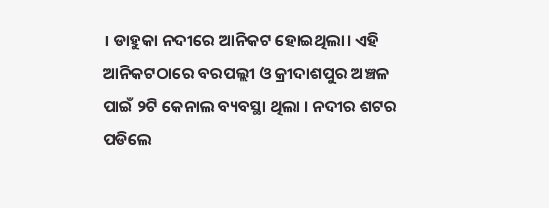। ଡାହୁକା ନଦୀରେ ଆନିକଟ ହୋଇଥିଲା। ଏହି ଆନିକଟଠାରେ ବରପଲ୍ଲୀ ଓ କ୍ରୀଦାଶପୁର ଅଞ୍ଚଳ ପାଇଁ ୨ଟି କେନାଲ ବ୍ୟବସ୍ଥା ଥିଲା । ନଦୀର ଶଟର ପଡିଲେ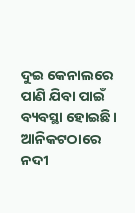ଦୁଇ କେନାଲରେ ପାଣି ଯିବା ପାଇଁ ବ୍ୟବସ୍ଥା ହୋଇଛି। ଆନିକଟଠାରେ ନଦୀ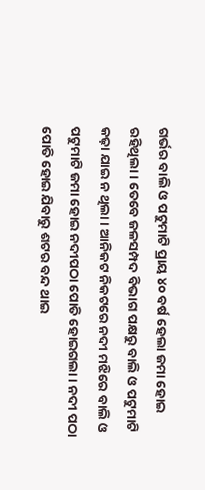ଗର୍ଭର ବାଲି ଓ ପଟୁମାଟି ପ୍ରାୟ ୪୦ ବର୍ଷ ହେଲା ଜମା ହୋଇ ରହିଥିଲା। ତେବେ ଜଳସମ୍ପଦ ବିଭାଗ ପକ୍ଷରୁ ବାଲି ଓ ପଟୁମାଟି କଢ଼ା ଯାଇ ନ ଥିଲା । ଆନିକଟ ନିକଟରେ ନଦୀ ମଝିରେ ବାଲି ଓ ପଟୁମାଟି ଜମା ହୋଇ ନଦୀପଠା ପୋତି ହୋଇଗଲା । ନଦୀ ପଠା ପୋତି ହୋଇ ଯିବାରୁ ଶଟର ବନ୍ଦ ଥାଇ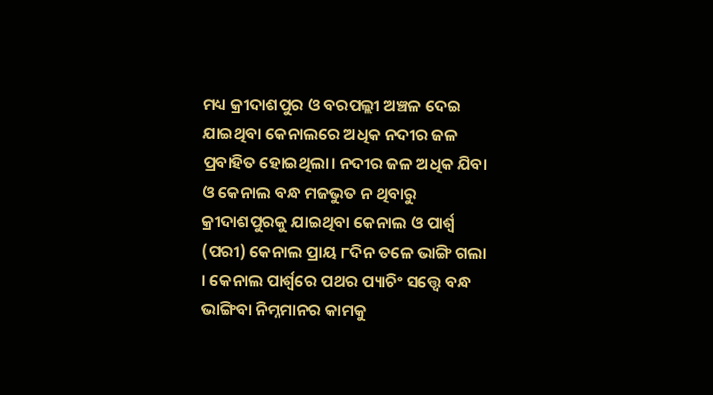ମଧ୍ୟ କ୍ରୀଦାଶପୁର ଓ ବରପଲ୍ଲୀ ଅଞ୍ଚଳ ଦେଇ ଯାଇଥିବା କେନାଲରେ ଅଧିକ ନଦୀର ଜଳ ପ୍ରବାହିତ ହୋଇଥିଲା। ନଦୀର ଜଳ ଅଧିକ ଯିବା ଓ କେନାଲ ବନ୍ଧ ମଜଭୁତ ନ ଥିବାରୁ କ୍ରୀଦାଶପୁରକୁ ଯାଇଥିବା କେନାଲ ଓ ପାର୍ଶ୍ୱ (ପରୀ) କେନାଲ ପ୍ରାୟ ୮ଦିନ ତଳେ ଭାଙ୍ଗି ଗଲା । କେନାଲ ପାର୍ଶ୍ୱରେ ପଥର ପ୍ୟାଚିଂ ସତ୍ତ୍ୱେ ବନ୍ଧ ଭାଙ୍ଗିବା ନିମ୍ନମାନର କାମକୁ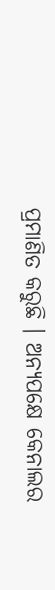ପ୍ରମାଣିତ କରୁଛି । ଅନ୍ୟପକ୍ଷେ କେନାଲର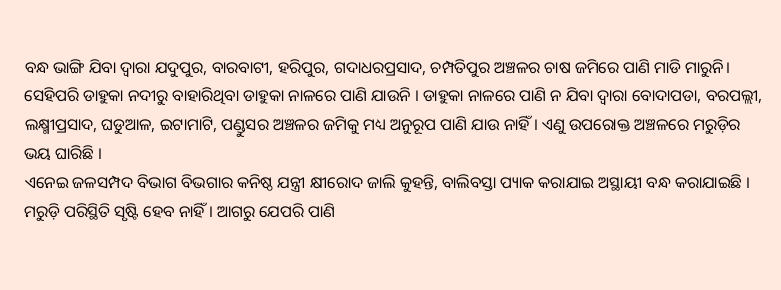ବନ୍ଧ ଭାଙ୍ଗି ଯିବା ଦ୍ୱାରା ଯଦୁପୁର, ବାରବାଟୀ, ହରିପୁର, ଗଦାଧରପ୍ରସାଦ, ଚମ୍ପତିପୁର ଅଞ୍ଚଳର ଚାଷ ଜମିରେ ପାଣି ମାଡି ମାରୁନି। ସେହିପରି ଡାହୁକା ନଦୀରୁ ବାହାରିଥିବା ଡାହୁକା ନାଳରେ ପାଣି ଯାଉନି । ଡାହୁକା ନାଳରେ ପାଣି ନ ଯିବା ଦ୍ୱାରା ବୋଦାପଡା, ବରପଲ୍ଲୀ, ଲକ୍ଷ୍ମୀପ୍ରସାଦ, ଘଡୁଆଳ, ଇଟାମାଟି, ପଣ୍ଡୁସର ଅଞ୍ଚଳର ଜମିକୁ ମଧ୍ୟ ଅନୁରୂପ ପାଣି ଯାଉ ନାହିଁ । ଏଣୁ ଉପରୋକ୍ତ ଅଞ୍ଚଳରେ ମରୁଡ଼ିର ଭୟ ଘାରିଛି ।
ଏନେଇ ଜଳସମ୍ପଦ ବିଭାଗ ବିଭଗାର କନିଷ୍ଠ ଯନ୍ତ୍ରୀ କ୍ଷୀରୋଦ ଜାଲି କୁହନ୍ତି, ବାଲିବସ୍ତା ପ୍ୟାକ କରାଯାଇ ଅସ୍ଥାୟୀ ବନ୍ଧ କରାଯାଇଛି । ମରୁଡ଼ି ପରିସ୍ଥିତି ସୃଷ୍ଟି ହେବ ନାହିଁ । ଆଗରୁ ଯେପରି ପାଣି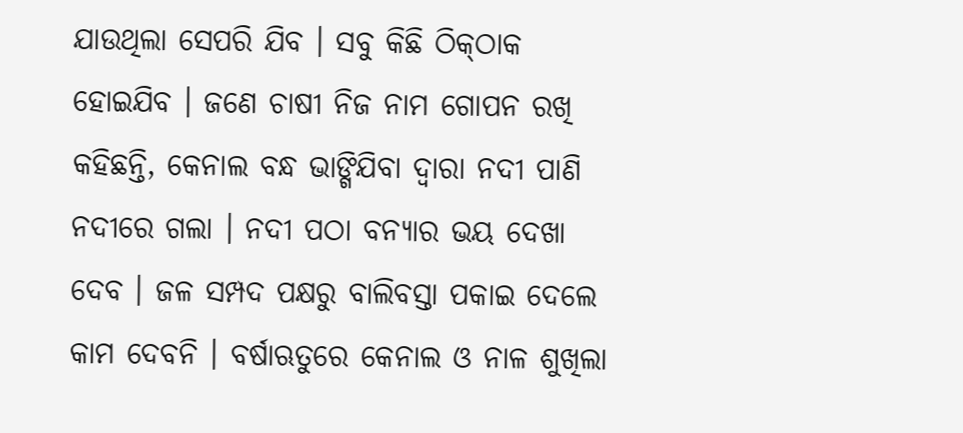ଯାଉଥିଲା ସେପରି ଯିବ । ସବୁ କିଛି ଠିକ୍‌ଠାକ ହୋଇଯିବ । ଜଣେ ଚାଷୀ ନିଜ ନାମ ଗୋପନ ରଖି କହିଛନ୍ତି, କେନାଲ ବନ୍ଧ ଭାଙ୍ଗିଯିବା ଦ୍ୱାରା ନଦୀ ପାଣି ନଦୀରେ ଗଲା । ନଦୀ ପଠା ବନ୍ୟାର ଭୟ ଦେଖା ଦେବ । ଜଳ ସମ୍ପଦ ପକ୍ଷରୁ ବାଲିବସ୍ତା ପକାଇ ଦେଲେ କାମ ଦେବନି । ବର୍ଷାଋତୁରେ କେନାଲ ଓ ନାଳ ଶୁଖିଲା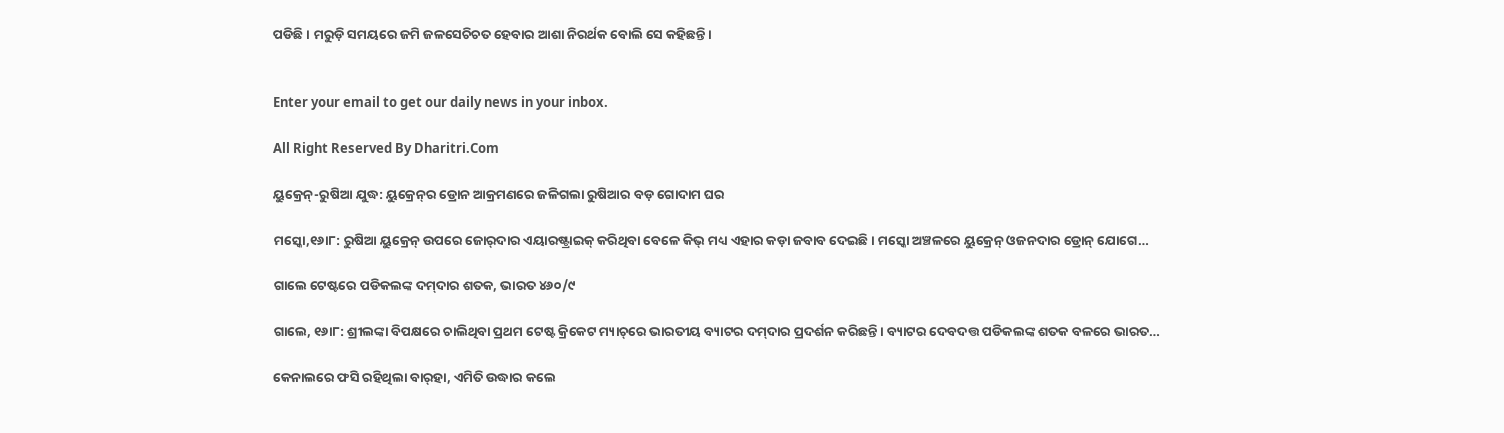ପଡିଛି । ମରୁଡ଼ି ସମୟରେ ଜମି ଜଳସେଚିଚତ ହେବାର ଆଶା ନିରର୍ଥକ ବୋଲି ସେ କହିଛନ୍ତି।


Enter your email to get our daily news in your inbox.

All Right Reserved By Dharitri.Com

ୟୁକ୍ରେନ୍‌-ରୁଷିଆ ଯୁଦ୍ଧ: ୟୁକ୍ରେନ୍‌ର ଡ୍ରୋନ ଆକ୍ରମଣରେ ଜଳିଗଲା ରୁଷିଆର ବଡ଼ ଗୋଦାମ ଘର

ମସ୍କୋ,୧୬ା୮: ରୁଷିଆ ୟୁକ୍ରେନ୍‌ ଉପରେ ଜୋର୍‌ଦାର ଏୟାରଷ୍ଟ୍ରାଇକ୍‌ କରିଥିବା ବେଳେ କିଭ୍‌ ମଧ୍ୟ ଏହାର କଡ଼ା ଜବାବ ଦେଇଛି। ମସ୍କୋ ଅଞ୍ଚଳରେ ୟୁକ୍ରେନ୍‌ ଓଜନଦାର ଡ୍ରୋନ୍‌ ଯୋଗେ…

ଗାଲେ ଟେଷ୍ଟରେ ପଡିକଲଙ୍କ ଦମ୍‌ଦାର ଶତକ, ଭାରତ ୪୬୦/୯

ଗାଲେ, ୧୬ା୮: ଶ୍ରୀଲଙ୍କା ବିପକ୍ଷରେ ଚାଲିଥିବା ପ୍ରଥମ ଟେଷ୍ଟ କ୍ରିକେଟ ମ୍ୟାଚ୍‌ରେ ଭାରତୀୟ ବ୍ୟାଟର ଦମ୍‌ଦାର ପ୍ରଦର୍ଶନ କରିଛନ୍ତି। ବ୍ୟାଟର ଦେବଦତ୍ତ ପଡିକଲଙ୍କ ଶତକ ବଳରେ ଭାରତ…

କେନାଲରେ ଫସି ରହିଥିଲା ବାର୍‌ହା, ଏମିତି ଉଦ୍ଧାର କଲେ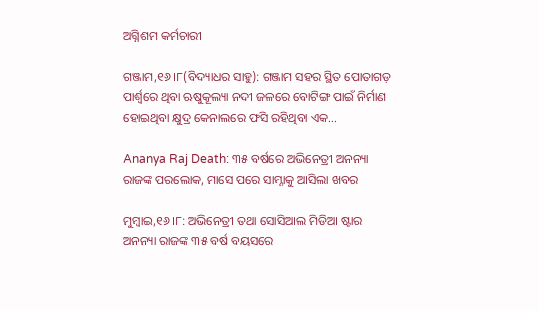ଅଗ୍ନିଶମ କର୍ମଚାରୀ

ଗଞ୍ଜାମ,୧୬।୮(ବିଦ୍ୟାଧର ସାହୁ): ଗଞ୍ଜାମ ସହର ସ୍ଥିତ ପୋତାଗଡ଼ ପାର୍ଶ୍ୱରେ ଥିବା ଋଷୁକୂଲ୍ୟା ନଦୀ ଜଳରେ ବୋଟିଙ୍ଗ ପାଇଁ ନିର୍ମାଣ ହୋଇଥିବା କ୍ଷୁଦ୍ର କେନାଲରେ ଫସି ରହିଥିବା ଏକ…

Ananya Raj Death: ୩୫ ବର୍ଷରେ ଅଭିନେତ୍ରୀ ଅନନ୍ୟା ରାଜଙ୍କ ପରଲୋକ, ମାସେ ପରେ ସାମ୍ନାକୁ ଆସିଲା ଖବର

ମୁମ୍ବାଇ,୧୬।୮: ଅଭିନେତ୍ରୀ ତଥା ସୋସିଆଲ ମିଡିଆ ଷ୍ଟାର ଅନନ୍ୟା ରାଜଙ୍କ ୩୫ ବର୍ଷ ବୟସରେ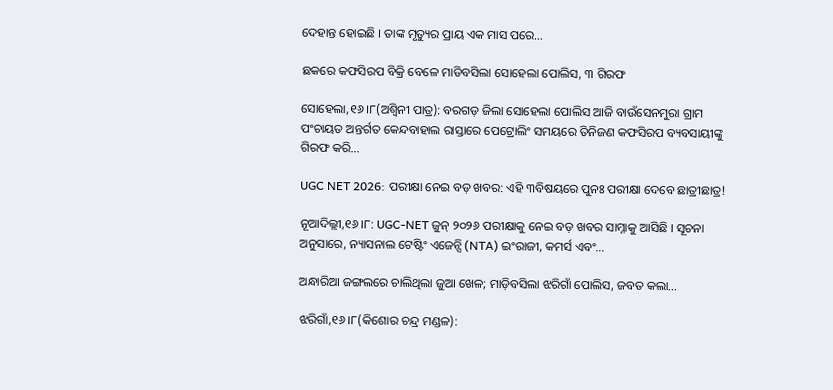ଦେହାନ୍ତ ହୋଇଛି । ତାଙ୍କ ମୃତ୍ୟୁର ପ୍ରାୟ ଏକ ମାସ ପରେ…

ଛକରେ କଫସିରପ ବିକ୍ରି ବେଳେ ମାଡିବସିଲା ସୋହେଲା ପୋଲିସ, ୩ ଗିରଫ

ସୋହେଲା,୧୬।୮(ଅଶ୍ୱିନୀ ପାତ୍ର): ବରଗଡ଼ ଜିଲା ସୋହେଲା ପୋଲିସ ଆଜି ବାଉଁସେନମୁରା ଗ୍ରାମ ପଂଚାୟତ ଅନ୍ତର୍ଗତ କେନ୍ଦବାହାଲ ରାସ୍ତାରେ ପେଟ୍ରୋଲିଂ ସମୟରେ ତିନିଜଣ କଫସିରପ ବ୍ୟବସାୟୀଙ୍କୁ ଗିରଫ କରି…

UGC NET 2026: ପରୀକ୍ଷା ନେଇ ବଡ଼ ଖବର: ଏହି ୩ବିଷୟରେ ପୁନଃ ପରୀକ୍ଷା ଦେବେ ଛାତ୍ରୀଛାତ୍ର!

ନୂଆଦିଲ୍ଲୀ,୧୬।୮: UGC-NET ଜୁନ୍ ୨୦୨୬ ପରୀକ୍ଷାକୁ ନେଇ ବଡ଼ ଖବର ସାମ୍ନାକୁ ଆସିଛି । ସୂଚନା ଅନୁସାରେ, ନ୍ୟାସନାଲ ଟେଷ୍ଟିଂ ଏଜେନ୍ସି (NTA) ଇଂରାଜୀ, କମର୍ସ ଏବଂ…

ଅନ୍ଧାରିଆ ଜଙ୍ଗଲରେ ଚାଲିଥିଲା ଜୁଆ ଖେଳ; ମାଡ଼ିବସିଲା ଝରିଗାଁ ପୋଲିସ, ଜବତ କଲା…

ଝରିଗାଁ,୧୬।୮(କିଶୋର ଚନ୍ଦ୍ର ମଣ୍ଡଳ):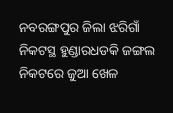ନବରଙ୍ଗପୁର ଜିଲା ଝରିଗାଁ ନିକଟସ୍ଥ ହୁଣ୍ଡାରଧଡକି ଜଙ୍ଗଲ ନିକଟରେ ଜୁଆ ଖେଳ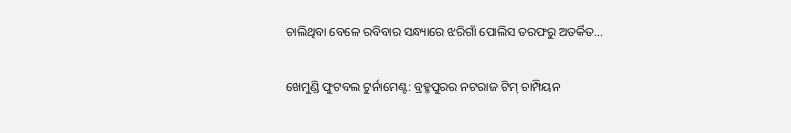ଚାଲିଥିବା ବେଳେ ରବିବାର ସନ୍ଧ୍ୟାରେ ଝରିଗାଁ ପୋଲିସ ତରଫରୁ ଅତର୍କିତ…

ଖେମୁଣ୍ଡି ଫୁଟବଲ ଟୁର୍ନାମେଣ୍ଟ: ବ୍ରହ୍ମପୁରର ନଟରାଜ ଟିମ୍‌ ଚାମ୍ପିୟନ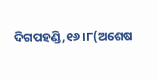ଦିଗପହଣ୍ଡି,୧୬।୮(ଅଶେଷ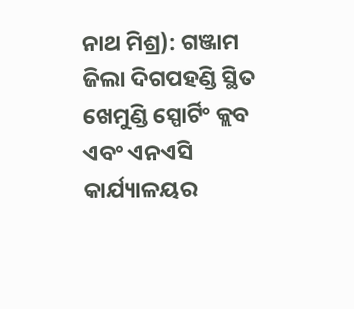ନାଥ ମିଶ୍ର): ଗଞ୍ଜାମ ଜିଲା ଦିଗପହଣ୍ଡି ସ୍ଥିତ ଖେମୁଣ୍ଡି ସ୍ପୋର୍ଟିଂ କ୍ଲବ ଏବଂ ଏନଏସି କାର୍ଯ୍ୟାଳୟର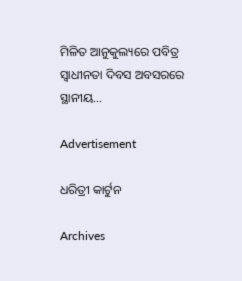ମିଳିତ ଆନୁକୁଲ୍ୟରେ ପବିତ୍ର ସ୍ବାଧୀନତା ଦିବସ ଅବସରରେ ସ୍ଥାନୀୟ…

Advertisement

ଧରିତ୍ରୀ କାର୍ଟୁନ

Archives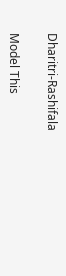Dharitri-Rashifala

Model This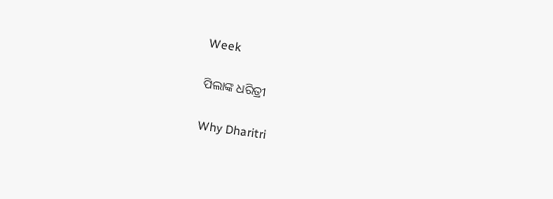Week

ପିଲାଙ୍କ ଧରିତ୍ରୀ

Why Dharitri